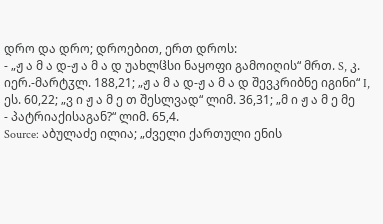დრო და დრო; დროებით, ერთ დროს:
- „ჟ ა მ ა დ-ჟ ა მ ა დ უახლჱსი ნაყოფი გამოიღის“ მრთ. S, კ. იერ.-მარტჳლ. 188,21; „ჟ ა მ ა დ-ჟ ა მ ა დ შევკრიბნე იგინი“ I, ეს. 60,22; „ვ ი ჟ ა მ ე თ შესლვად“ ლიმ. 36,31; „მ ი ჟ ა მ ე მე
- პატრიაქისაგან?“ ლიმ. 65,4.
Source: აბულაძე ილია; „ძველი ქართული ენის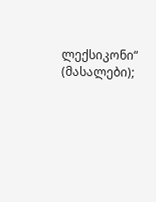ლექსიკონი“ (მასალები);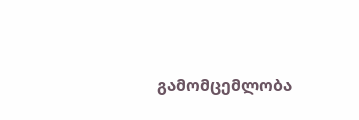გამომცემლობა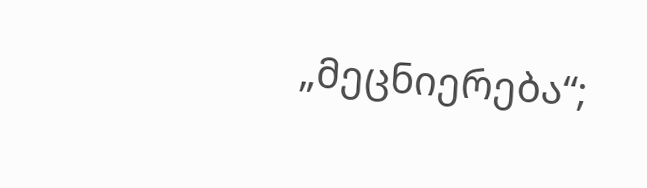„მეცნიერება“;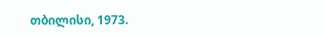თბილისი, 1973.